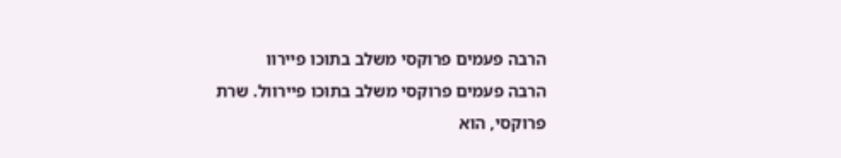הרבה פעמים פרוקסי משלב בתוכו פיירוו
הרבה פעמים פרוקסי משלב בתוכו פיירוול. שרת פרוקסי, הוא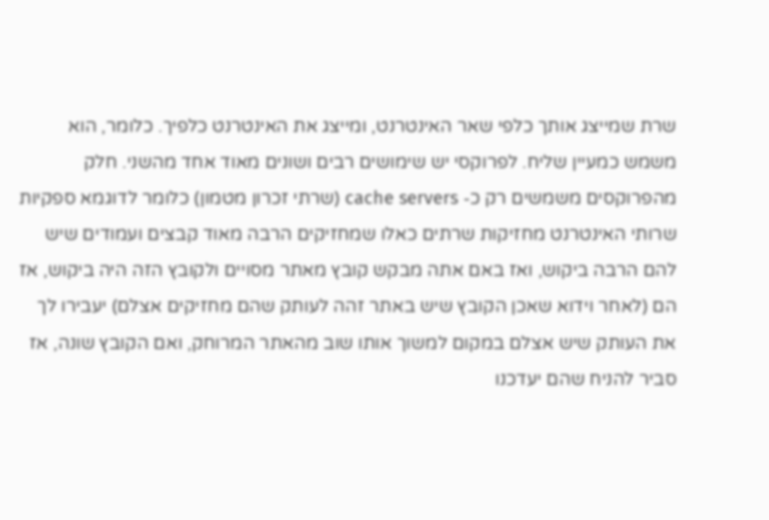שרת שמייצג אותך כלפי שאר האינטרנט, ומייצג את האינטרנט כלפיך. כלומר, הוא משמש כמעיין שליח. לפרוקסי יש שימושים רבים ושונים מאוד אחד מהשני. חלק מהפרוקסים משמשים רק כ- cache servers (שרתי זכרון מטמון) כלומר לדוגמא ספקיות שרותי האינטרנט מחזיקות שרתים כאלו שמחזיקים הרבה מאוד קבצים ועמודים שיש להם הרבה ביקוש, ואז באם אתה מבקש קובץ מאתר מסויים ולקובץ הזה היה ביקוש, אז הם (לאחר וידוא שאכן הקובץ שיש באתר זהה לעותק שהם מחזיקים אצלם) יעבירו לך את העותק שיש אצלם במקום למשוך אותו שוב מהאתר המרוחק, ואם הקובץ שונה, אז סביר להניח שהם יעדכנו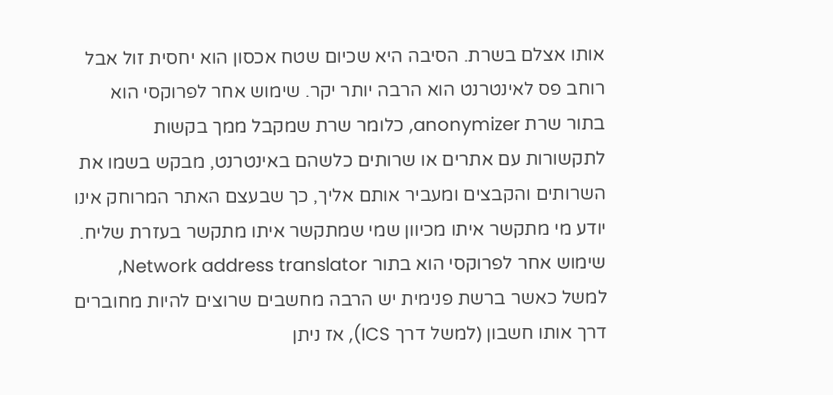אותו אצלם בשרת. הסיבה היא שכיום שטח אכסון הוא יחסית זול אבל רוחב פס לאינטרנט הוא הרבה יותר יקר. שימוש אחר לפרוקסי הוא בתור שרת anonymizer, כלומר שרת שמקבל ממך בקשות לתקשורות עם אתרים או שרותים כלשהם באינטרנט, מבקש בשמו את השרותים והקבצים ומעביר אותם אליך, כך שבעצם האתר המרוחק אינו יודע מי מתקשר איתו מכיוון שמי שמתקשר איתו מתקשר בעזרת שליח. שימוש אחר לפרוקסי הוא בתור Network address translator, למשל כאשר ברשת פנימית יש הרבה מחשבים שרוצים להיות מחוברים דרך אותו חשבון (למשל דרך ICS), אז ניתן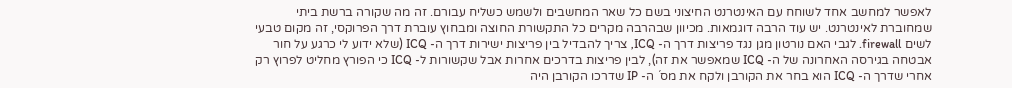לאפשר למחשב אחד לשוחח עם האינטרנט החיצוני בשם כל שאר המחשבים ולשמש כשליח עבורם. זה מה שקורה ברשת ביתי שמחוברת לאינטרנט. יש עוד הרבה דוגמאות. מכיוון שבהרבה מקרים כל התקשורת החוצה ומבחוץ עוברת דרך הפרוקסי, זה מקום טבעי לשים firewall. לגבי האם נורטון מגן נגד פריצות דרך ה- ICQ, צריך להבדיל בין פריצות ישירות דרך ה- ICQ (שלא ידוע לי כרגע על חור אבטחה בגירסה האחרונה של ה- ICQ שמאפשר את זה), לבין פריצות בדרכים אחרות אבל שקשורות ל- ICQ כי הפורץ מחליט לפרוץ רק אחרי שדרך ה- ICQ הוא בחר את הקורבן ולקח את מס´ ה- IP שדרכו הקורבן היה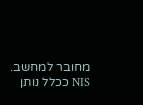מחובר למחשב. NIS ככלל נותן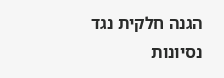הגנה חלקית נגד נסיונות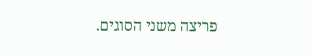פריצה משני הסוגים.